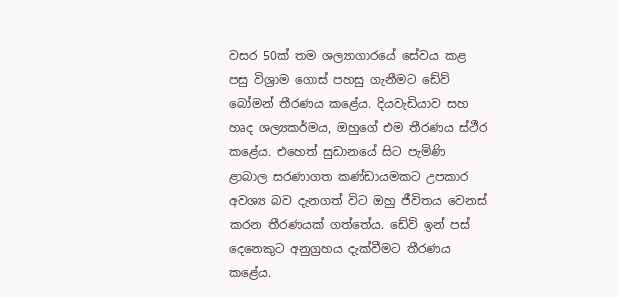වසර 50ක් තම ශල්‍යාගාරයේ සේවය කළ පසු විශ්‍රාම ගොස් පහසු ගැනීමට ඩේව් බෝමන් තීරණය කළේය. දියවැඩියාව සහ හෘද ශල්‍යකර්මය, ඔහුගේ එම තීරණය ස්ථීර කළේය. එහෙත් සුඩානයේ සිට පැමිණි ළාබාල සරණාගත කණ්ඩායමකට උපකාර අවශ්‍ය බව දැනගත් විට ඔහු ජීවිතය වෙනස් කරන තීරණයක් ගත්තේය. ඩේව් ඉන් පස් දෙනෙකුට අනුග්‍රහය දැක්වීමට තීරණය කළේය.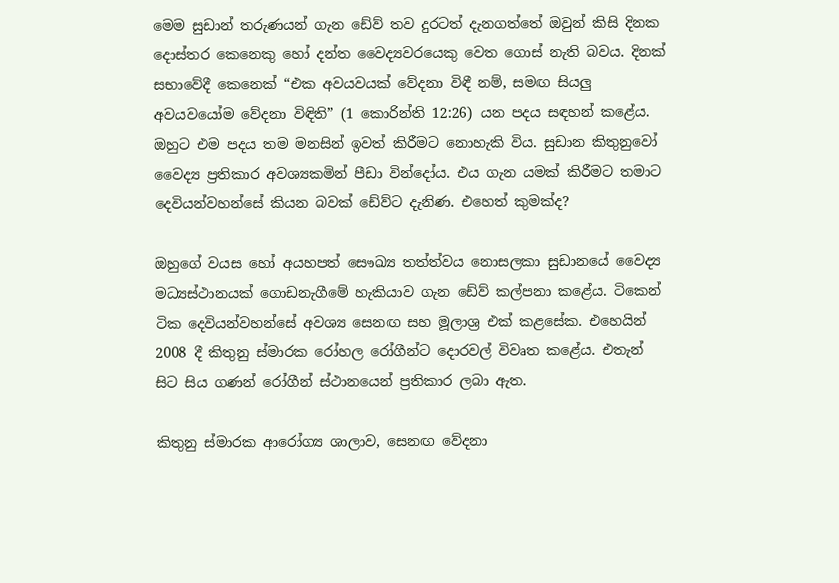මෙම සුඩාන් තරුණයන් ගැන ඩේව් තව දුරටත් දැනගත්තේ ඔවුන් කිසි දිනක දොස්තර කෙනෙකු හෝ දන්ත වෛද්‍යවරයෙකු වෙත ගොස් නැති බවය. දිනක් සභාවේදී කෙනෙක් “එක අවයවයක් වේදනා විඳී නම්, සමඟ සියලු අවයවයෝම වේදනා විඳිති” (1 කොරින්ති 12:26) යන පදය සඳහන් කළේය. ඔහුට එම පදය තම මනසින් ඉවත් කිරීමට නොහැකි විය. සුඩාන කිතුනුවෝ වෛද්‍ය ප්‍රතිකාර අවශ්‍යකමින් පීඩා වින්දෝය. එය ගැන යමක් කිරීමට තමාට දෙවියන්වහන්සේ කියන බවක් ඩේව්ට දැනිණ. එහෙත් කුමක්ද?

ඔහුගේ වයස හෝ අයහපත් සෞඛ්‍ය තත්ත්වය නොසලකා සුඩානයේ වෛද්‍ය මධ්‍යස්ථානයක් ගොඩනැගීමේ හැකියාව ගැන ඩේව් කල්පනා කළේය. ටිකෙන් ටික දෙවියන්වහන්සේ අවශ්‍ය සෙනඟ සහ මූලාශ්‍ර එක් කළසේක. එහෙයින් 2008 දී කිතුනු ස්මාරක රෝහල රෝගීන්ට දොරවල් විවෘත කළේය. එතැන් සිට සිය ගණන් රෝගීන් ස්ථානයෙන් ප්‍රතිකාර ලබා ඇත.

කිතුනු ස්මාරක ආරෝග්‍ය ශාලාව, සෙනඟ වේදනා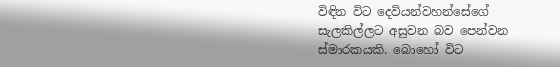විඳින විට දෙවියන්වහන්සේගේ සැලකිල්ලට අසුවන බව පෙන්වන ස්මාරකයකි. බොහෝ විට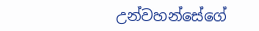උන්වහන්සේගේ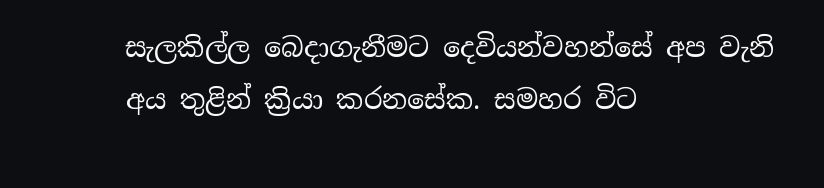සැලකිල්ල බෙදාගැනීමට දෙවියන්වහන්සේ අප වැනි අය තුළින් ක්‍රියා කරනසේක. සමහර විට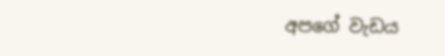අපගේ වැඩය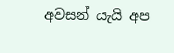අවසන් යැයි අප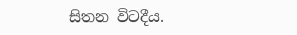සිතන විටදීය.